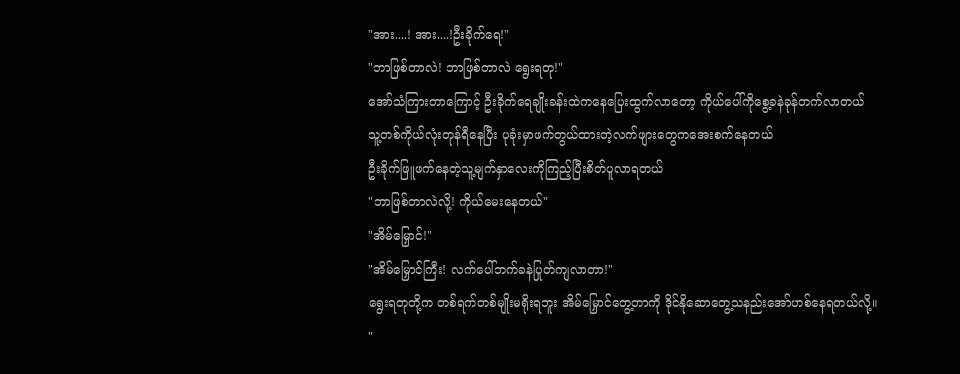"အား....! အား....!ဦးခိုက်ရေ!"
"ဘာဖြစ်တာလဲ! ဘာဖြစ်တာလဲ ရွေးရတု!"
အော်သံကြားတာကြောင့် ဦးခိုက်ရေချိုးခန်းထဲကနေပြေးထွက်လာတော့ ကိုယ်ပေါ်ကိုစွေ့ခနဲခုန်တက်လာတယ်
သူ့တစ်ကိုယ်လုံးတုန်ရီနေပြီး ပုခုံးမှာဖက်တွယ်ထားတဲ့လက်ဖျားတွေကအေးစက်နေတယ်
ဦးခိုက်ဖြူဖက်နေတဲ့သူ့မျက်နှာလေးကိုကြည့်ပြီးစိတ်ပူလာရတယ်
"ဘာဖြစ်တာလဲလို့! ကိုယ်မေးနေတယ်"
"အိမ်မြှောင်!"
"အိမ်မြှောင်ကြီး! လက်ပေါ်ဘက်ခနဲပြုတ်ကျလာတာ!"
ရွေးရတုတို့က တစ်ရက်တစ်မျိုးမရိုးရဘူး အိမ်မြှောင်တွေ့တာကို ဒိုင်နိုဆောတွေ့သနည်းအော်ဟစ်နေရတယ်လို့။
"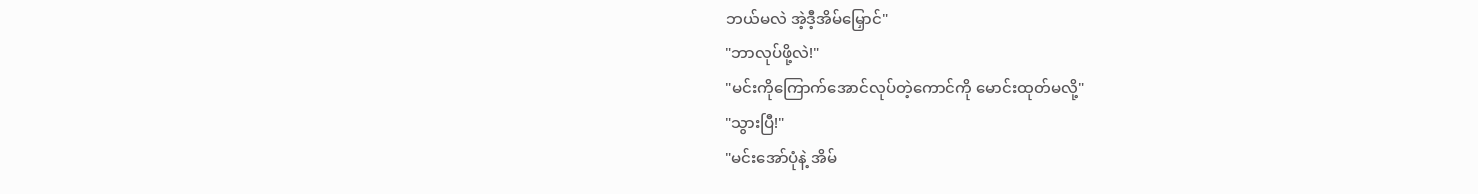ဘယ်မလဲ အဲ့ဒီ့အိမ်မြှောင်"
"ဘာလုပ်ဖို့လဲ!"
"မင်းကိုကြောက်အောင်လုပ်တဲ့ကောင်ကို မောင်းထုတ်မလို့"
"သွားပြီ!"
"မင်းအော်ပုံနဲ့ အိမ်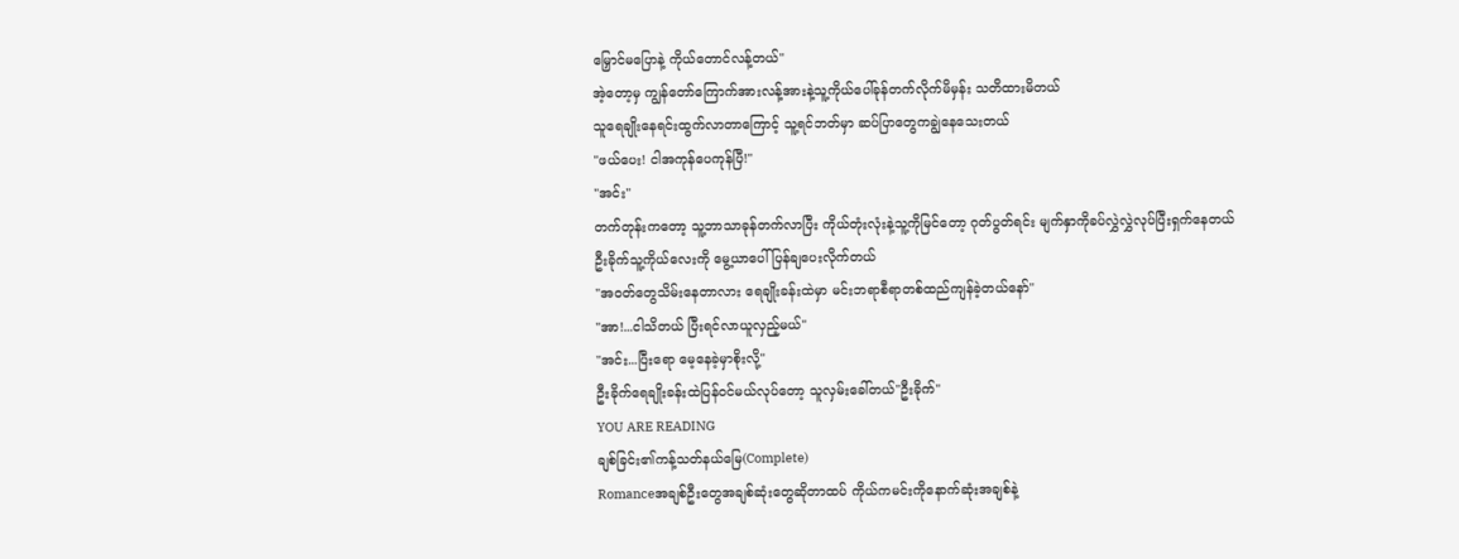မြှောင်မပြောနဲ့ ကိုယ်တောင်လန့်တယ်"
အဲ့တော့မှ ကျွန်တော်ကြောက်အားလန့်အားနဲ့သူ့ကိုယ်ပေါ်ခုန်တက်လိုက်မိမှန်း သတိထားမိတယ်
သူရေချိုးနေရင်းထွက်လာတာကြောင့် သူ့ရင်ဘတ်မှာ ဆပ်ပြာတွေကချွဲနေသေးတယ်
"ဖယ်ပေး! ငါအကုန်ပေကုန်ပြီ!"
"အင်း"
တက်တုန်းကတော့ သူ့ဘာသာခုန်တက်လာပြီး ကိုယ်တုံးလုံးနဲ့သူ့ကိုမြင်တော့ ဂုတ်ပွတ်ရင်း မျက်နှာကိုခပ်လွှဲလွှဲလုပ်ပြီးရှက်နေတယ်
ဦးခိုက်သူ့ကိုယ်လေးကို မွေ့ယာပေါ်ပြန်ချပေးလိုက်တယ်
"အဝတ်တွေသိမ်းနေတာလား ရေချိုးခန်းထဲမှာ မင်းဘရာစီရာတစ်ထည်ကျန်ခဲ့တယ်နော်"
"အာ!...ငါသိတယ် ပြီးရင်လာယူလှည့်မယ်"
"အင်း...ပြီးရော မေ့နေခဲ့မှာစိုးလို့"
ဦးခိုက်ရေချိုးခန်းထဲပြန်ဝင်မယ်လုပ်တော့ သူလှမ်းခေါ်တယ်"ဦးခိုက်"
YOU ARE READING
ချစ်ခြင်း၏ကန့်သတ်နယ်မြေ(Complete)
Romanceအချစ်ဦးတွေအချစ်ဆုံးတွေဆိုတာထပ် ကိုယ်ကမင်းကိုနောက်ဆုံးအချစ်နဲ့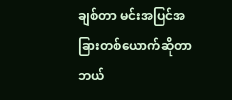ချစ်တာ မင်းအပြင်အခြားတစ်ယောက်ဆိုတာ ဘယ်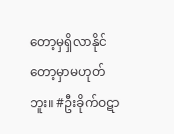တော့မှရှိလာနိုင်တော့မှာမဟုတ်ဘူး။ #ဦးခိုက်ဝဋာ